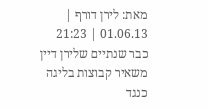מאת: לירן דורף | 01.06.13 | 21:23
כבר שנתיים שלירן דיין משאיר קבוצות בליגה כנגד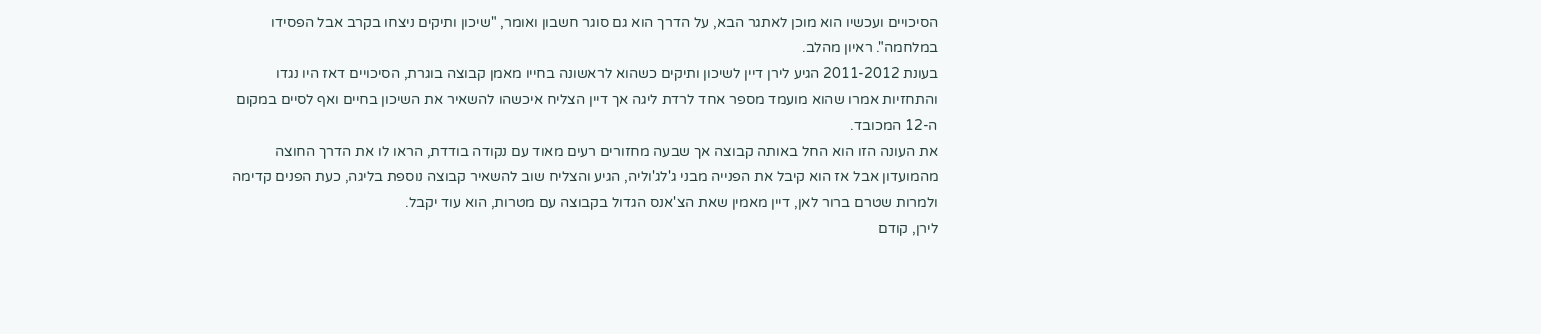הסיכויים ועכשיו הוא מוכן לאתגר הבא, על הדרך הוא גם סוגר חשבון ואומר, "שיכון ותיקים ניצחו בקרב אבל הפסידו במלחמה". ראיון מהלב.
בעונת 2011-2012 הגיע לירן דיין לשיכון ותיקים כשהוא לראשונה בחייו מאמן קבוצה בוגרת, הסיכויים דאז היו נגדו והתחזיות אמרו שהוא מועמד מספר אחד לרדת ליגה אך דיין הצליח איכשהו להשאיר את השיכון בחיים ואף לסיים במקום ה-12 המכובד.
את העונה הזו הוא החל באותה קבוצה אך שבעה מחזורים רעים מאוד עם נקודה בודדת, הראו לו את הדרך החוצה מהמועדון אבל אז הוא קיבל את הפנייה מבני ג'לג'וליה, הגיע והצליח שוב להשאיר קבוצה נוספת בליגה, כעת הפנים קדימה ולמרות שטרם ברור לאן, דיין מאמין שאת הצ'אנס הגדול בקבוצה עם מטרות, הוא עוד יקבל.
לירן, קודם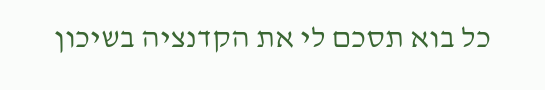כל בוא תסכם לי את הקדנציה בשיכון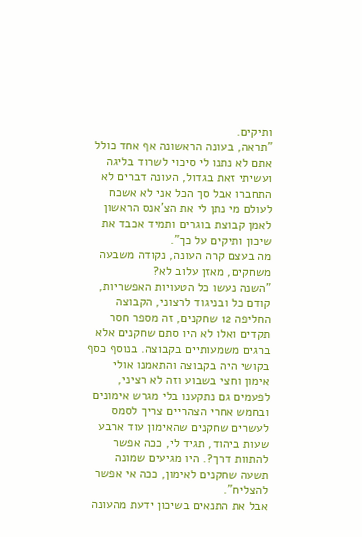ותיקים.
"תראה, בעונה הראשונה אף אחד כולל אתם לא נתנו לי סיכוי לשרוד בליגה ועשיתי זאת בגדול, העונה דברים לא התחברו אבל סך הכל אני לא אשכח לעולם מי נתן לי את הצ'אנס הראשון לאמן קבוצת בוגרים ותמיד אכבד את שיכון ותיקים על כך".
מה בעצם קרה העונה, נקודה משבעה משחקים, מאזן עלוב לא?
"השנה נעשו כל הטעויות האפשריות, קודם כל ובניגוד לרצוני, הקבוצה החליפה 12 שחקנים, זה מספר חסר תקדים ואלו לא היו סתם שחקנים אלא ברגים משמעותיים בקבוצה. בנוסף כסף בקושי היה בקבוצה והתאמנו אולי אימון וחצי בשבוע וזה לא רציני, לפעמים גם נתקענו בלי מגרש אימונים ובחמש אחרי הצהריים צריך לסמס לעשרים שחקנים שהאימון עוד ארבע שעות ביהוד, תגיד לי, ככה אפשר להתוות דרך?. היו מגיעים שמונה תשעה שחקנים לאימון, ככה אי אפשר להצליח".
אבל את התנאים בשיכון ידעת מהעונה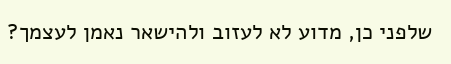שלפני כן, מדוע לא לעזוב ולהישאר נאמן לעצמך?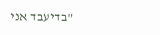"בדיעבד אני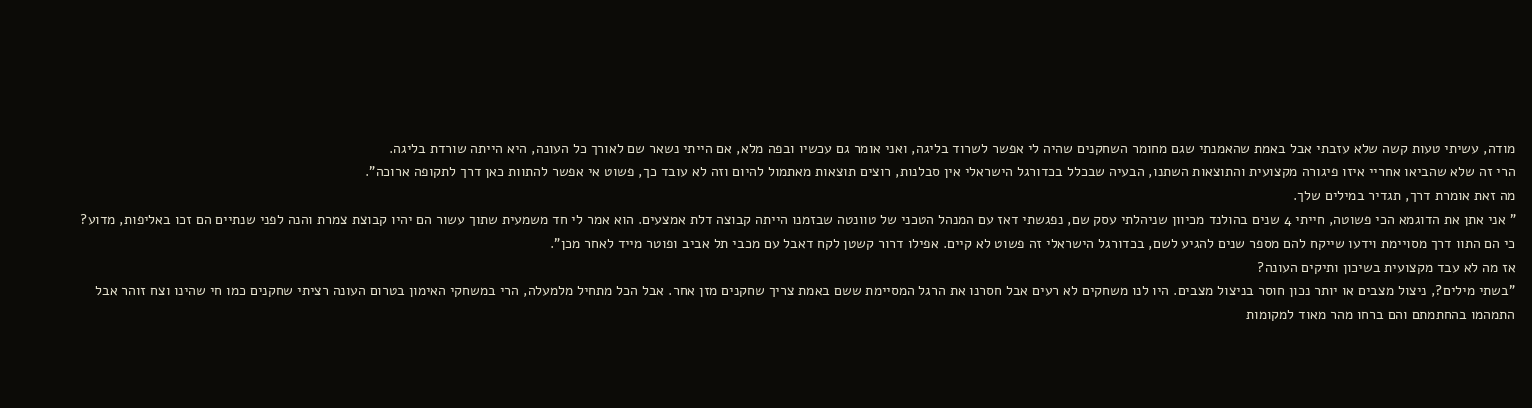מודה, עשיתי טעות קשה שלא עזבתי אבל באמת שהאמנתי שגם מחומר השחקנים שהיה לי אפשר לשרוד בליגה, ואני אומר גם עכשיו ובפה מלא, אם הייתי נשאר שם לאורך כל העונה, היא הייתה שורדת בליגה.
הרי זה שלא שהביאו אחריי איזו פיגורה מקצועית והתוצאות השתנו, הבעיה שבכלל בכדורגל הישראלי אין סבלנות, רוצים תוצאות מאתמול להיום וזה לא עובד כך, פשוט אי אפשר להתוות כאן דרך לתקופה ארוכה".
מה זאת אומרת דרך, תגדיר במילים שלך.
" אני אתן את הדוגמא הכי פשוטה, חייתי 4 שנים בהולנד מכיוון שניהלתי עסק שם, נפגשתי דאז עם המנהל הטכני של טוונטה שבזמנו הייתה קבוצה דלת אמצעים. הוא אמר לי חד משמעית שתוך עשור הם יהיו קבוצת צמרת והנה לפני שנתיים הם זכו באליפות, מדוע? כי הם התוו דרך מסויימת וידעו שייקח להם מספר שנים להגיע לשם, בכדורגל הישראלי זה פשוט לא קיים. אפילו דרור קשטן לקח דאבל עם מכבי תל אביב ופוטר מייד לאחר מכן".
אז מה לא עבד מקצועית בשיכון ותיקים העונה?
"בשתי מילים?, ניצול מצבים או יותר נכון חוסר בניצול מצבים. היו לנו משחקים לא רעים אבל חסרנו את הרגל המסיימת ששם באמת צריך שחקנים מזן אחר. אבל הכל מתחיל מלמעלה, הרי במשחקי האימון בטרום העונה רציתי שחקנים כמו חי שהינו וצח זוהר אבל התמהמו בהחתמתם והם ברחו מהר מאוד למקומות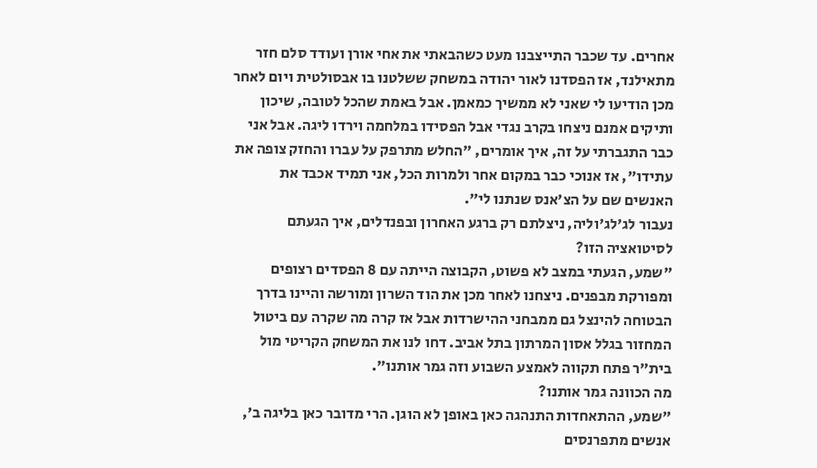אחרים. עד שכבר התייצבנו מעט כשהבאתי את אחי אורן ועודד סלם חזר מתאילנד, אז הפסדנו לאור יהודה במשחק ששלטנו בו אבסולטית ויום לאחר מכן הודיעו לי שאני לא ממשיך כמאמן. אבל באמת שהכל לטובה, שיכון ותיקים אמנם ניצחו בקרב נגדי אבל הפסידו במלחמה וירדו ליגה. אבל אני כבר התגברתי על זה, איך אומרים, "החלש מתרפק על עברו והחזק צופה את עתידו", אז אנוכי כבר במקום אחר ולמרות הכל, אני תמיד אכבד את האנשים שם על הצ'אנס שנתנו לי".
נעבור לג'לג'וליה, ניצלתם רק ברגע האחרון ובפנדלים, איך הגעתם לסיטואציה הזו?
"שמע, הגעתי במצב לא פשוט, הקבוצה הייתה עם 8 הפסדים רצופים ומפורקת מבפנים. ניצחנו לאחר מכן את הוד השרון ומורשה והיינו בדרך הבטוחה להינצל גם ממבחני ההישרדות אבל אז קרה מה שקרה עם ביטול המחזור בגלל אסון המרתון בתל אביב. דחו לנו את המשחק הקריטי מול בית"ר פתח תקווה לאמצע השבוע וזה גמר אותנו".
מה הכוונה גמר אותנו?
"שמע, ההתאחדות התנהגה כאן באופן לא הוגן. הרי מדובר כאן בליגה ב', אנשים מתפרנסים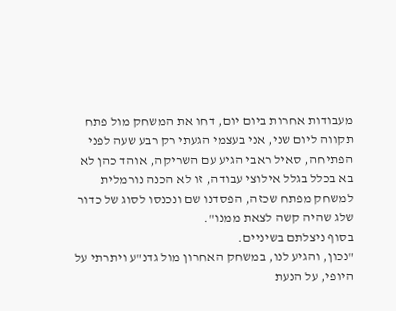מעבודות אחרות ביום יום, דחו את המשחק מול פתח תקווה ליום שני, אני בעצמי הגעתי רק רבע שעה לפני הפתיחה, סאיל ראבי הגיע עם השריקה, אוהד כהן לא בא בכלל בגלל אילוצי עבודה, זו לא הכנה נורמלית למשחק מפתח שכזה, הפסדנו שם ונכנסו לסוג של כדור שלג שהיה קשה לצאת ממנו".
בסוף ניצלתם בשיניים.
"נכון, והגיע לנו, במשחק האחרון מול גדנ"ע ויתרתי על היופי, על הנעת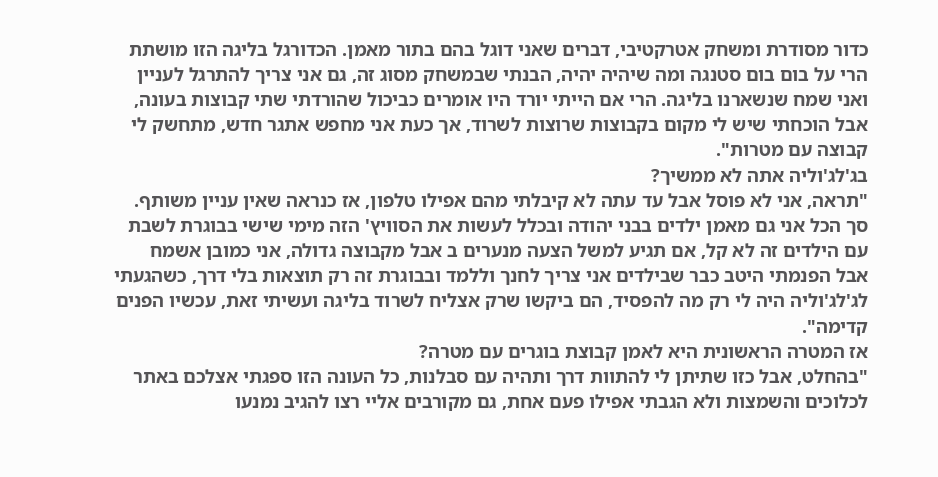כדור מסודרת ומשחק אטרקטיבי, דברים שאני דוגל בהם בתור מאמן. הכדורגל בליגה הזו מושתת הרי על בום בום סטנגה ומה שיהיה יהיה, הבנתי שבמשחק מסוג זה, גם אני צריך להתרגל לעניין ואני שמח שנשארנו בליגה. הרי אם הייתי יורד היו אומרים כביכול שהורדתי שתי קבוצות בעונה, אבל הוכחתי שיש לי מקום בקבוצות שרוצות לשרוד, אך כעת אני מחפש אתגר חדש, מתחשק לי קבוצה עם מטרות".
בג'לג'וליה אתה לא ממשיך?
"תראה, אני לא פוסל אבל עד עתה לא קיבלתי מהם אפילו טלפון, אז כנראה שאין עניין משותף. סך הכל אני גם מאמן ילדים בבני יהודה ובכלל לעשות את הסוויץ' הזה מימי שישי בבוגרת לשבת עם הילדים זה לא קל, אם תגיע למשל הצעה מנערים ב אבל מקבוצה גדולה, אני כמובן אשמח אבל הפנמתי היטב כבר שבילדים אני צריך לחנך וללמד ובבוגרת זה רק תוצאות בלי דרך, כשהגעתי לג'לג'וליה היה לי רק מה להפסיד, הם ביקשו שרק אצליח לשרוד בליגה ועשיתי זאת, עכשיו הפנים קדימה".
אז המטרה הראשונית היא לאמן קבוצת בוגרים עם מטרה?
"בהחלט, אבל כזו שתיתן לי להתוות דרך ותהיה עם סבלנות, כל העונה הזו ספגתי אצלכם באתר לכלוכים והשמצות ולא הגבתי אפילו פעם אחת, גם מקורבים אליי רצו להגיב נמנעו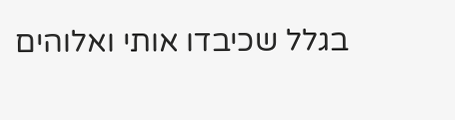בגלל שכיבדו אותי ואלוהים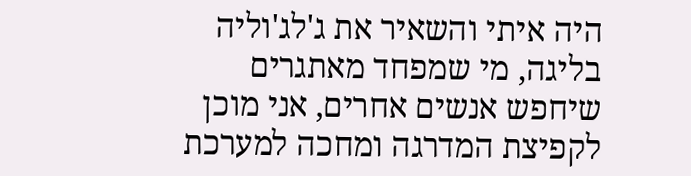היה איתי והשאיר את ג'לג'וליה בליגה, מי שמפחד מאתגרים שיחפש אנשים אחרים, אני מוכן לקפיצת המדרגה ומחכה למערכת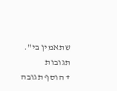שתאמין בי".
תגובות
+ הוסף תגובה